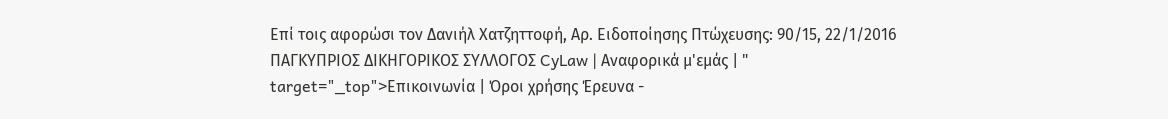Επί τοις αφορώσι τον Δανιήλ Χατζηττοφή, Αρ. Eιδοποίησης Πτώχευσης: 90/15, 22/1/2016 ΠΑΓΚΥΠΡΙΟΣ ΔΙΚΗΓΟΡΙΚΟΣ ΣΥΛΛΟΓΟΣ CyLaw | Αναφορικά μ'εμάς | " target="_top">Επικοινωνία | Όροι χρήσης Έρευνα -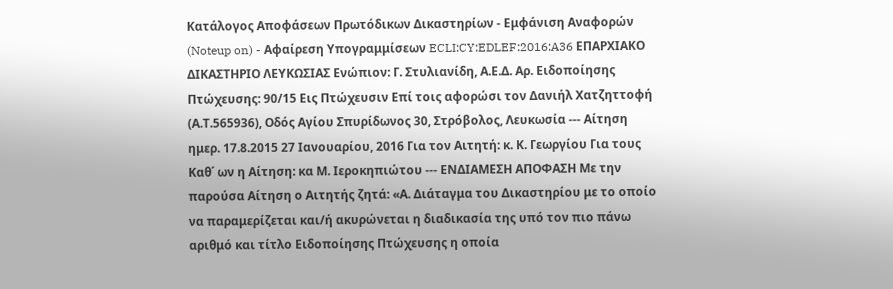Κατάλογος Αποφάσεων Πρωτόδικων Δικαστηρίων - Εμφάνιση Αναφορών (Noteup on) - Αφαίρεση Υπογραμμίσεων ECLI:CY:EDLEF:2016:A36 EΠΑΡΧΙΑΚΟ ΔΙΚΑΣΤΗΡΙΟ ΛΕΥΚΩΣΙΑΣ Ενώπιον: Γ. Στυλιανίδη, Α.Ε.Δ. Αρ. Eιδοποίησης Πτώχευσης: 90/15 Εις Πτώχευσιν Επί τοις αφορώσι τον Δανιήλ Χατζηττοφή (Α.Τ.565936), Οδός Αγίου Σπυρίδωνος 30, Στρόβολος, Λευκωσία --- Αίτηση ημερ. 17.8.2015 27 Ιανουαρίου, 2016 Για τον Αιτητή: κ. Κ. Γεωργίου Για τους Καθ΄ ων η Αίτηση: κα Μ. Ιεροκηπιώτου --- ΕΝΔΙΑΜΕΣΗ ΑΠΟΦΑΣΗ Με την παρούσα Αίτηση ο Αιτητής ζητά: «Α. Διάταγμα του Δικαστηρίου με το οποίο να παραμερίζεται και/ή ακυρώνεται η διαδικασία της υπό τον πιο πάνω αριθμό και τίτλο Ειδοποίησης Πτώχευσης η οποία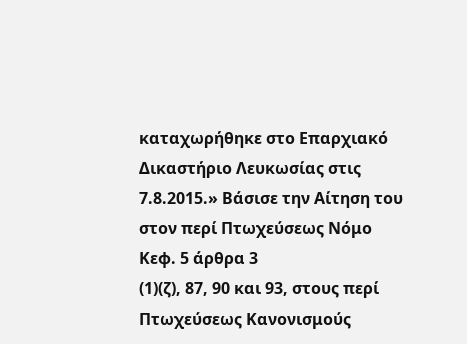καταχωρήθηκε στο Επαρχιακό Δικαστήριο Λευκωσίας στις 7.8.2015.» Βάσισε την Αίτηση του στον περί Πτωχεύσεως Νόμο Κεφ. 5 άρθρα 3
(1)(ζ), 87, 90 και 93, στους περί Πτωχεύσεως Κανονισμούς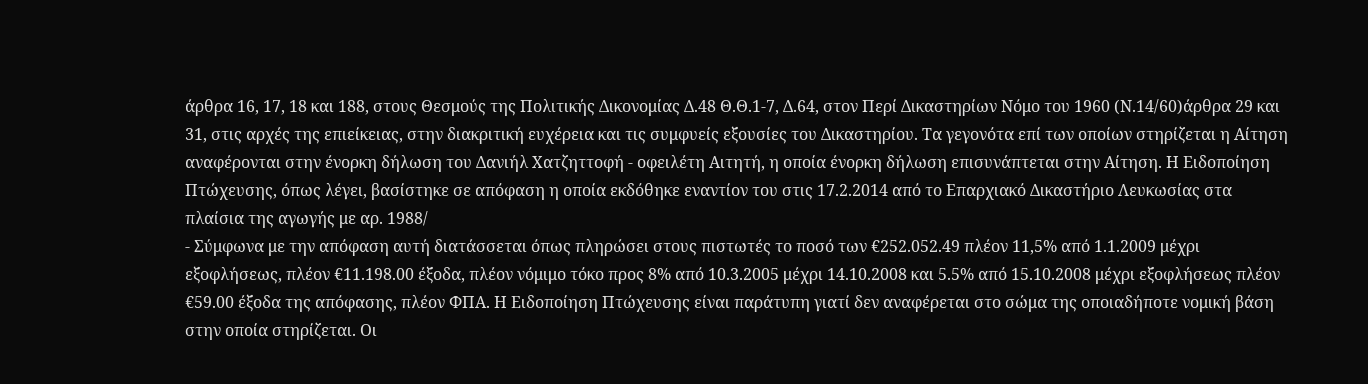άρθρα 16, 17, 18 και 188, στους Θεσμούς της Πολιτικής Δικονομίας Δ.48 Θ.Θ.1-7, Δ.64, στον Περί Δικαστηρίων Νόμο του 1960 (Ν.14/60)άρθρα 29 και 31, στις αρχές της επιείκειας, στην διακριτική ευχέρεια και τις συμφυείς εξουσίες του Δικαστηρίου. Τα γεγονότα επί των οποίων στηρίζεται η Αίτηση αναφέρονται στην ένορκη δήλωση του Δανιήλ Χατζηττοφή - οφειλέτη Αιτητή, η οποία ένορκη δήλωση επισυνάπτεται στην Αίτηση. Η Ειδοποίηση Πτώχευσης, όπως λέγει, βασίστηκε σε απόφαση η οποία εκδόθηκε εναντίον του στις 17.2.2014 από το Επαρχιακό Δικαστήριο Λευκωσίας στα πλαίσια της αγωγής με αρ. 1988/
- Σύμφωνα με την απόφαση αυτή διατάσσεται όπως πληρώσει στους πιστωτές το ποσό των €252.052.49 πλέον 11,5% από 1.1.2009 μέχρι εξοφλήσεως, πλέον €11.198.00 έξοδα, πλέον νόμιμο τόκο προς 8% από 10.3.2005 μέχρι 14.10.2008 και 5.5% από 15.10.2008 μέχρι εξοφλήσεως πλέον €59.00 έξοδα της απόφασης, πλέον ΦΠΑ. Η Ειδοποίηση Πτώχευσης είναι παράτυπη γιατί δεν αναφέρεται στο σώμα της οποιαδήποτε νομική βάση στην οποία στηρίζεται. Οι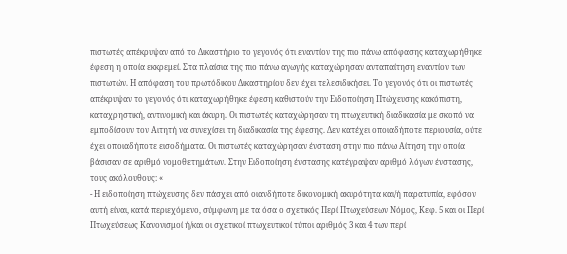πιστωτές απέκρυψαν από το Δικαστήριο το γεγονός ότι εναντίον της πιο πάνω απόφασης καταχωρήθηκε έφεση η οποία εκκρεμεί. Στα πλαίσια της πιο πάνω αγωγής καταχώρησαν ανταπαίτηση εναντίον των πιστωτών. Η απόφαση του πρωτόδικου Δικαστηρίου δεν έχει τελεσιδικήσει. Το γεγονός ότι οι πιστωτές απέκρυψαν το γεγονός ότι καταχωρήθηκε έφεση καθιστούν την Ειδοποίηση Πτώχευσης κακόπιστη, καταχρηστική, αντινομική και άκυρη. Οι πιστωτές καταχώρησαν τη πτωχευτική διαδικασία με σκοπό να εμποδίσουν τον Αιτητή να συνεχίσει τη διαδικασία της έφεσης. Δεν κατέχει οποιαδήποτε περιουσία, ούτε έχει οποιαδήποτε εισοδήματα. Οι πιστωτές καταχώρησαν ένσταση στην πιο πάνω Αίτηση την οποία βάσισαν σε αριθμό νομοθετημάτων. Στην Ειδοποίηση ένστασης κατέγραψαν αριθμό λόγων ένστασης, τους ακόλουθους: «
- Η ειδοποίηση πτώχευσης δεν πάσχει από οιανδήποτε δικονομική ακυρότητα και/ή παρατυπία, εφόσον αυτή είναι, κατά περιεχόμενο, σύμφωνη με τα όσα ο σχετικός Περί Πτωχεύσεων Νόμος, Κεφ. 5 και οι Περί Πτωχεύσεως Κανονισμοί ή/και οι σχετικοί πτωχευτικοί τύποι αριθμός 3 και 4 των περί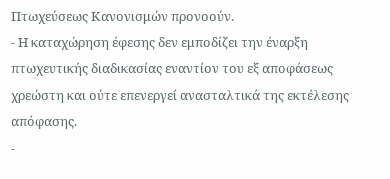Πτωχεύσεως Κανονισμών προνοούν.
- Η καταχώρηση έφεσης δεν εμποδίζει την έναρξη πτωχευτικής διαδικασίας εναντίον του εξ αποφάσεως χρεώστη και ούτε επενεργεί ανασταλτικά της εκτέλεσης απόφασης.
-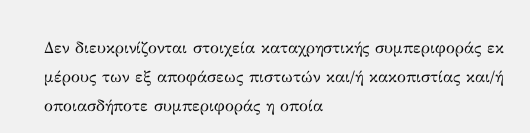Δεν διευκρινίζονται στοιχεία καταχρηστικής συμπεριφοράς εκ μέρους των εξ αποφάσεως πιστωτών και/ή κακοπιστίας και/ή οποιασδήποτε συμπεριφοράς η οποία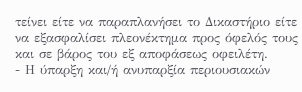τείνει είτε να παραπλανήσει το Δικαστήριο είτε να εξασφαλίσει πλεονέκτημα προς όφελός τους και σε βάρος του εξ αποφάσεως οφειλέτη.
- Η ύπαρξη και/ή ανυπαρξία περιουσιακών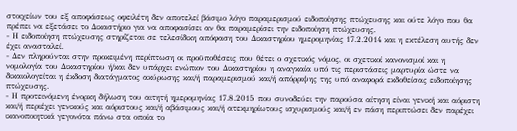στοιχείων του εξ αποφάσεως οφειλέτη δεν αποτελεί βάσιμο λόγο παραμερισμού ειδοποίησης πτώχευσης και ούτε λόγο που θα πρέπει να εξετάσει το Δικαστήριο για να αποφασίσει αν θα παραμερίσει την ειδοποίηση πτώχευσης.
- Η ειδοποίηση πτώχευσης στηρίζεται σε τελεσίδικη απόφαση του Δικαστηρίου ημερομηνίας 17.2.2014 και η εκτέλεση αυτής δεν έχει ανασταλεί.
- Δεν πληρούνται στην προκειμένη περίπτωση οι προϋποθέσεις που θέτει ο σχετικός νόμος, οι σχετικοί κανονισμοί και η νομολογία του Δικαστηρίου ή/και δεν υπάρχει ενώπιον του Δικαστηρίου η αναγκαία υπό τις περιστάσεις μαρτυρία ώστε να δικαιολογείται η έκδοση διατάγματος ακύρωσης και/ή παραμερισμού και/ή απόρριψης της υπό αναφορά εκδοθείσας ειδοποίησης πτώχευσης.
- Η προτεινόμενη ένορκη δήλωση του αιτητή ημερομηνίας 17.8.2015 που συνοδεύει την παρούσα αίτηση είναι γενική και αόριστη και/ή περιέχει γενικούς και αόριστους και/ή αβάσιμους και/ή ατεκμηρίωτους ισχυρισμούς και/ή εν πάση περιπτώσει δεν παρέχει ικανοποιητικά γεγονότα πάνω στα οποία το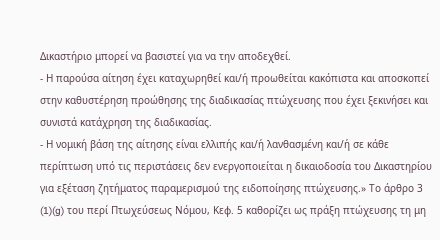Δικαστήριο μπορεί να βασιστεί για να την αποδεχθεί.
- Η παρούσα αίτηση έχει καταχωρηθεί και/ή προωθείται κακόπιστα και αποσκοπεί στην καθυστέρηση προώθησης της διαδικασίας πτώχευσης που έχει ξεκινήσει και συνιστά κατάχρηση της διαδικασίας.
- Η νομική βάση της αίτησης είναι ελλιπής και/ή λανθασμένη και/ή σε κάθε περίπτωση υπό τις περιστάσεις δεν ενεργοποιείται η δικαιοδοσία του Δικαστηρίου για εξέταση ζητήματος παραμερισμού της ειδοποίησης πτώχευσης.» Το άρθρο 3
(1)(g) του περί Πτωχεύσεως Νόμου, Κεφ. 5 καθορίζει ως πράξη πτώχευσης τη μη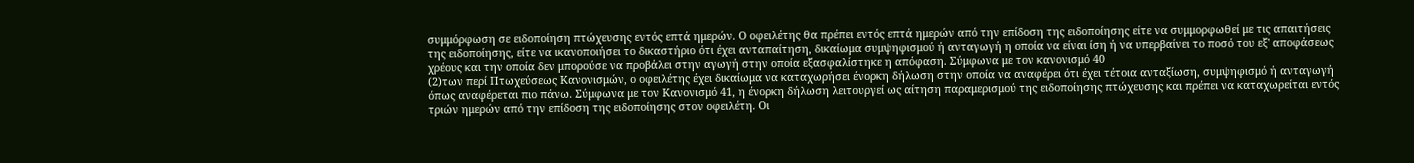συμμόρφωση σε ειδοποίηση πτώχευσης εντός επτά ημερών. Ο οφειλέτης θα πρέπει εντός επτά ημερών από την επίδοση της ειδοποίησης είτε να συμμορφωθεί με τις απαιτήσεις της ειδοποίησης, είτε να ικανοποιήσει το δικαστήριο ότι έχει ανταπαίτηση, δικαίωμα συμψηφισμού ή ανταγωγή η οποία να είναι ίση ή να υπερβαίνει το ποσό του εξ' αποφάσεως χρέους και την οποία δεν μπορούσε να προβάλει στην αγωγή στην οποία εξασφαλίστηκε η απόφαση. Σύμφωνα με τον κανονισμό 40
(2)των περί Πτωχεύσεως Κανονισμών, ο οφειλέτης έχει δικαίωμα να καταχωρήσει ένορκη δήλωση στην οποία να αναφέρει ότι έχει τέτοια ανταξίωση, συμψηφισμό ή ανταγωγή όπως αναφέρεται πιο πάνω. Σύμφωνα με τον Κανονισμό 41, η ένορκη δήλωση λειτουργεί ως αίτηση παραμερισμού της ειδοποίησης πτώχευσης και πρέπει να καταχωρείται εντός τριών ημερών από την επίδοση της ειδοποίησης στον οφειλέτη. Οι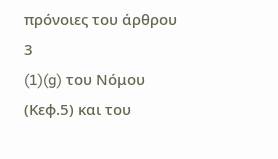πρόνοιες του άρθρου 3
(1)(g) του Νόμου (Κεφ.5) και του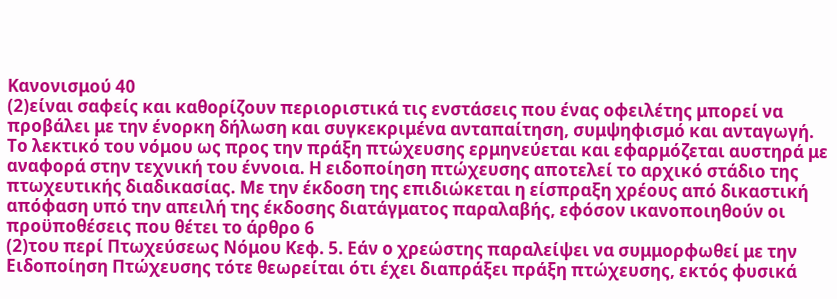Κανονισμού 40
(2)είναι σαφείς και καθορίζουν περιοριστικά τις ενστάσεις που ένας οφειλέτης μπορεί να προβάλει με την ένορκη δήλωση και συγκεκριμένα ανταπαίτηση, συμψηφισμό και ανταγωγή. Το λεκτικό του νόμου ως προς την πράξη πτώχευσης ερμηνεύεται και εφαρμόζεται αυστηρά με αναφορά στην τεχνική του έννοια. Η ειδοποίηση πτώχευσης αποτελεί το αρχικό στάδιο της πτωχευτικής διαδικασίας. Με την έκδοση της επιδιώκεται η είσπραξη χρέους από δικαστική απόφαση υπό την απειλή της έκδοσης διατάγματος παραλαβής, εφόσον ικανοποιηθούν οι προϋποθέσεις που θέτει το άρθρο 6
(2)του περί Πτωχεύσεως Νόμου Κεφ. 5. Εάν ο χρεώστης παραλείψει να συμμορφωθεί με την Ειδοποίηση Πτώχευσης τότε θεωρείται ότι έχει διαπράξει πράξη πτώχευσης, εκτός φυσικά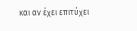και αν έχει επιτύχει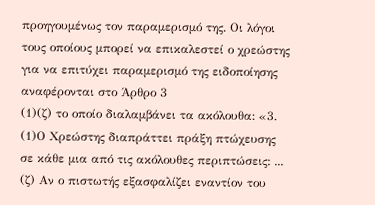προηγουμένως τον παραμερισμό της. Οι λόγοι τους οποίους μπορεί να επικαλεστεί ο χρεώστης για να επιτύχει παραμερισμό της ειδοποίησης αναφέρονται στο Άρθρο 3
(1)(ζ) το οποίο διαλαμβάνει τα ακόλουθα: «3.
(1)Ο Χρεώστης διαπράττει πράξη πτώχευσης σε κάθε μια από τις ακόλουθες περιπτώσεις: ... (ζ) Αν ο πιστωτής εξασφαλίζει εναντίον του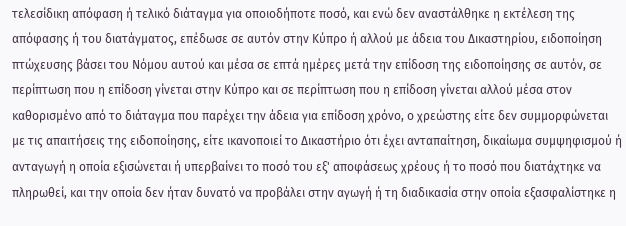τελεσίδικη απόφαση ή τελικό διάταγμα για οποιοδήποτε ποσό, και ενώ δεν αναστάλθηκε η εκτέλεση της απόφασης ή του διατάγματος, επέδωσε σε αυτόν στην Κύπρο ή αλλού με άδεια του Δικαστηρίου, ειδοποίηση πτώχευσης βάσει του Νόμου αυτού και μέσα σε επτά ημέρες μετά την επίδοση της ειδοποίησης σε αυτόν, σε περίπτωση που η επίδοση γίνεται στην Κύπρο και σε περίπτωση που η επίδοση γίνεται αλλού μέσα στον καθορισμένο από το διάταγμα που παρέχει την άδεια για επίδοση χρόνο, ο χρεώστης είτε δεν συμμορφώνεται με τις απαιτήσεις της ειδοποίησης, είτε ικανοποιεί το Δικαστήριο ότι έχει ανταπαίτηση, δικαίωμα συμψηφισμού ή ανταγωγή η οποία εξισώνεται ή υπερβαίνει το ποσό του εξ' αποφάσεως χρέους ή το ποσό που διατάχτηκε να πληρωθεί, και την οποία δεν ήταν δυνατό να προβάλει στην αγωγή ή τη διαδικασία στην οποία εξασφαλίστηκε η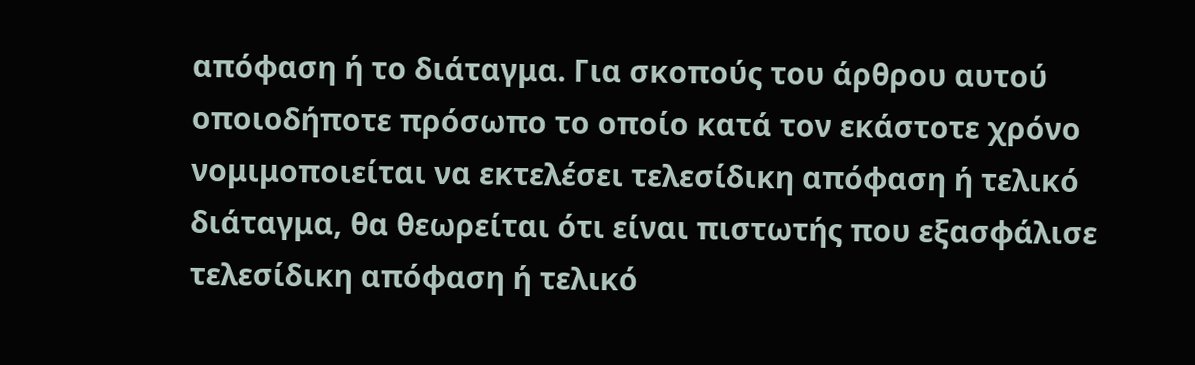απόφαση ή το διάταγμα. Για σκοπούς του άρθρου αυτού οποιοδήποτε πρόσωπο το οποίο κατά τον εκάστοτε χρόνο νομιμοποιείται να εκτελέσει τελεσίδικη απόφαση ή τελικό διάταγμα, θα θεωρείται ότι είναι πιστωτής που εξασφάλισε τελεσίδικη απόφαση ή τελικό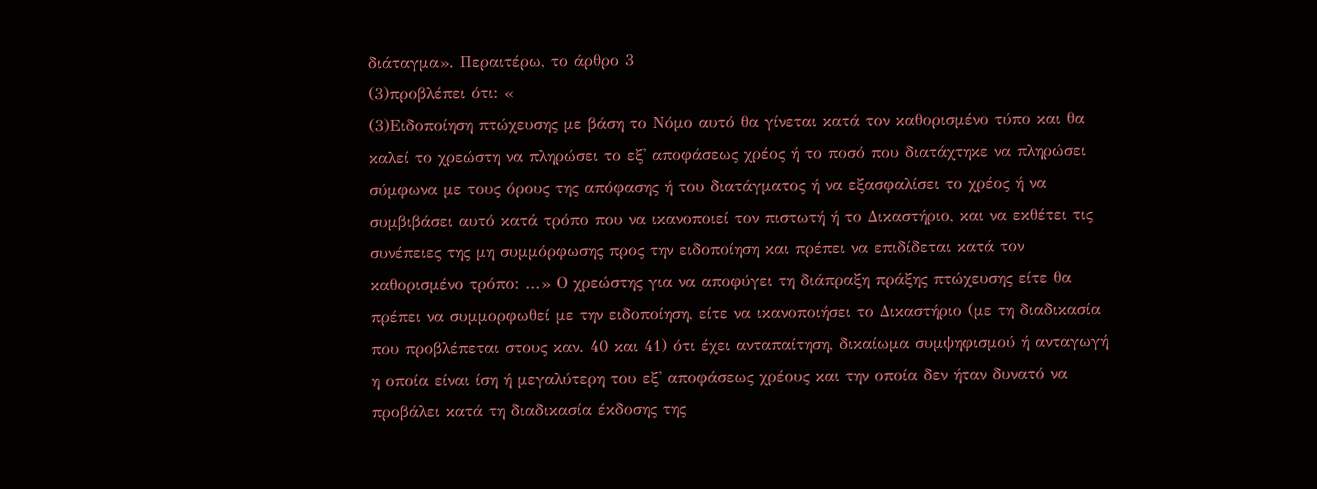διάταγμα». Περαιτέρω, το άρθρο 3
(3)προβλέπει ότι: «
(3)Ειδοποίηση πτώχευσης με βάση το Νόμο αυτό θα γίνεται κατά τον καθορισμένο τύπο και θα καλεί το χρεώστη να πληρώσει το εξ' αποφάσεως χρέος ή το ποσό που διατάχτηκε να πληρώσει σύμφωνα με τους όρους της απόφασης ή του διατάγματος ή να εξασφαλίσει το χρέος ή να συμβιβάσει αυτό κατά τρόπο που να ικανοποιεί τον πιστωτή ή το Δικαστήριο, και να εκθέτει τις συνέπειες της μη συμμόρφωσης προς την ειδοποίηση και πρέπει να επιδίδεται κατά τον καθορισμένο τρόπο: ...» Ο χρεώστης για να αποφύγει τη διάπραξη πράξης πτώχευσης είτε θα πρέπει να συμμορφωθεί με την ειδοποίηση, είτε να ικανοποιήσει το Δικαστήριο (με τη διαδικασία που προβλέπεται στους καν. 40 και 41) ότι έχει ανταπαίτηση, δικαίωμα συμψηφισμού ή ανταγωγή η οποία είναι ίση ή μεγαλύτερη του εξ' αποφάσεως χρέους και την οποία δεν ήταν δυνατό να προβάλει κατά τη διαδικασία έκδοσης της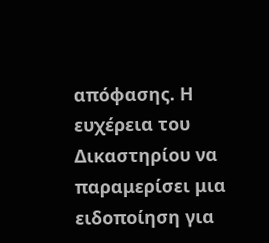απόφασης. Η ευχέρεια του Δικαστηρίου να παραμερίσει μια ειδοποίηση για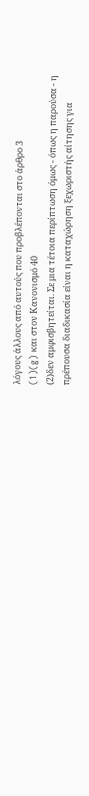λόγους άλλους από αυτούς που προβλέπονται στο άρθρο 3
(1)(g) και στον Κανονισμό 40
(2)δεν αμφισβητείται. Σε μια τέτοια περίπτωση όμως - όπως η παρούσα - η πρέπουσα διαδικασία είναι η καταχώρηση ξεχωριστής αίτησης για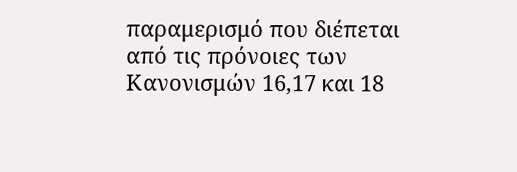παραμερισμό που διέπεται από τις πρόνοιες των Κανονισμών 16,17 και 18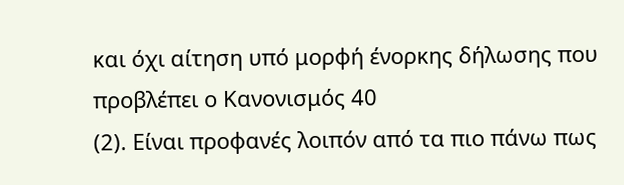και όχι αίτηση υπό μορφή ένορκης δήλωσης που προβλέπει ο Κανονισμός 40
(2). Είναι προφανές λοιπόν από τα πιο πάνω πως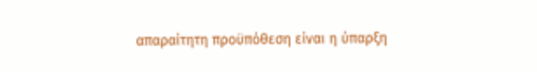απαραίτητη προϋπόθεση είναι η ύπαρξη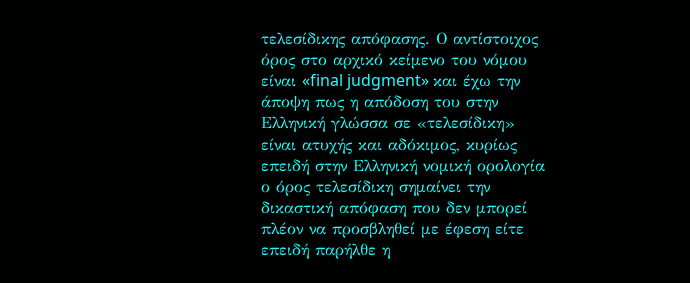τελεσίδικης απόφασης. Ο αντίστοιχος όρος στο αρχικό κείμενο του νόμου είναι «final judgment» και έχω την άποψη πως η απόδοση του στην Ελληνική γλώσσα σε «τελεσίδικη» είναι ατυχής και αδόκιμος, κυρίως επειδή στην Ελληνική νομική ορολογία ο όρος τελεσίδικη σημαίνει την δικαστική απόφαση που δεν μπορεί πλέον να προσβληθεί με έφεση είτε επειδή παρήλθε η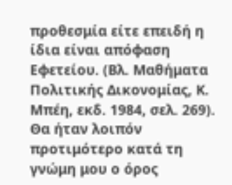προθεσμία είτε επειδή η ίδια είναι απόφαση Εφετείου. (Βλ. Μαθήματα Πολιτικής Δικονομίας, Κ. Μπέη, εκδ. 1984, σελ. 269). Θα ήταν λοιπόν προτιμότερο κατά τη γνώμη μου ο όρος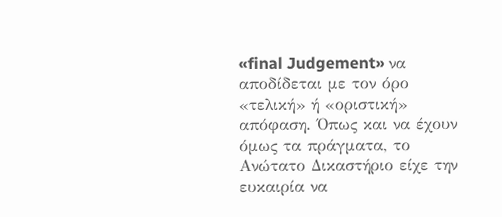«final Judgement» να αποδίδεται με τον όρο «τελική» ή «οριστική» απόφαση. Όπως και να έχουν όμως τα πράγματα, το Ανώτατο Δικαστήριο είχε την ευκαιρία να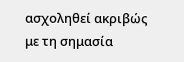ασχοληθεί ακριβώς με τη σημασία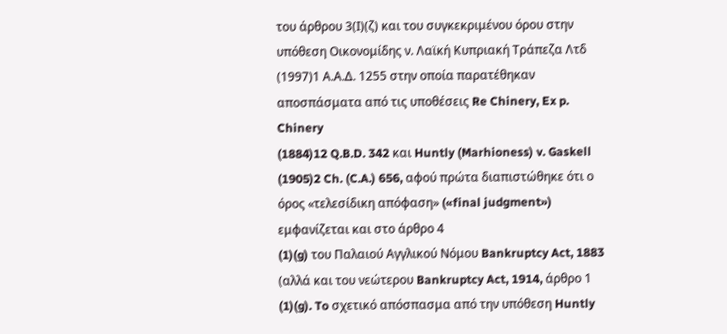του άρθρου 3(Ι)(ζ) και του συγκεκριμένου όρου στην υπόθεση Οικονομίδης ν. Λαϊκή Κυπριακή Τράπεζα Λτδ
(1997)1 Α.Α.Δ. 1255 στην οποία παρατέθηκαν αποσπάσματα από τις υποθέσεις Re Chinery, Ex p. Chinery
(1884)12 Q.B.D. 342 και Huntly (Marhioness) v. Gaskell
(1905)2 Ch. (C.A.) 656, αφού πρώτα διαπιστώθηκε ότι ο όρος «τελεσίδικη απόφαση» («final judgment») εμφανίζεται και στο άρθρο 4
(1)(g) του Παλαιού Αγγλικού Νόμου Bankruptcy Act, 1883 (αλλά και του νεώτερου Bankruptcy Act, 1914, άρθρο 1
(1)(g). To σχετικό απόσπασμα από την υπόθεση Huntly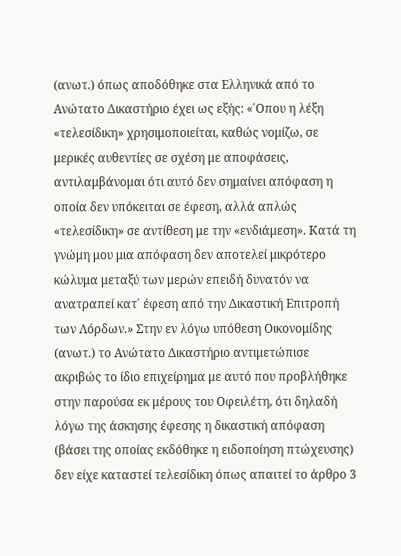(ανωτ.) όπως αποδόθηκε στα Ελληνικά από το Ανώτατο Δικαστήριο έχει ως εξής: «΄Οπου η λέξη «τελεσίδικη» χρησιμοποιείται, καθώς νομίζω, σε μερικές αυθεντίες σε σχέση με αποφάσεις, αντιλαμβάνομαι ότι αυτό δεν σημαίνει απόφαση η οποία δεν υπόκειται σε έφεση, αλλά απλώς «τελεσίδικη» σε αντίθεση με την «ενδιάμεση». Κατά τη γνώμη μου μια απόφαση δεν αποτελεί μικρότερο κώλυμα μεταξύ των μερών επειδή δυνατόν να ανατραπεί κατ΄ έφεση από την Δικαστική Επιτροπή των Λόρδων.» Στην εν λόγω υπόθεση Οικονομίδης (ανωτ.) το Ανώτατο Δικαστήριο αντιμετώπισε ακριβώς το ίδιο επιχείρημα με αυτό που προβλήθηκε στην παρούσα εκ μέρους του Οφειλέτη, ότι δηλαδή λόγω της άσκησης έφεσης η δικαστική απόφαση (βάσει της οποίας εκδόθηκε η ειδοποίηση πτώχευσης) δεν είχε καταστεί τελεσίδικη όπως απαιτεί το άρθρο 3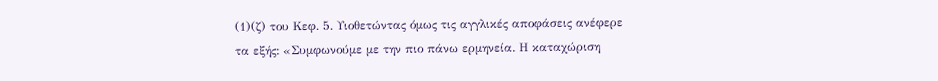(1)(ζ) του Κεφ. 5. Υιοθετώντας όμως τις αγγλικές αποφάσεις ανέφερε τα εξής: «Συμφωνούμε με την πιο πάνω ερμηνεία. Η καταχώριση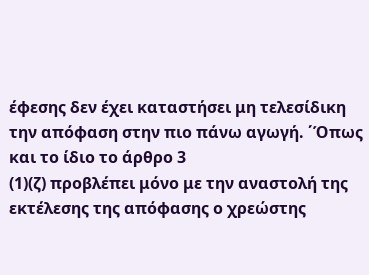έφεσης δεν έχει καταστήσει μη τελεσίδικη την απόφαση στην πιο πάνω αγωγή. ΄Όπως και το ίδιο το άρθρο 3
(1)(ζ) προβλέπει μόνο με την αναστολή της εκτέλεσης της απόφασης ο χρεώστης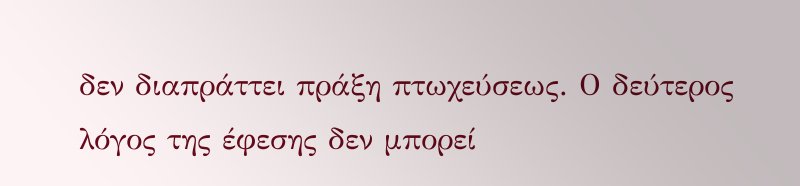δεν διαπράττει πράξη πτωχεύσεως. Ο δεύτερος λόγος της έφεσης δεν μπορεί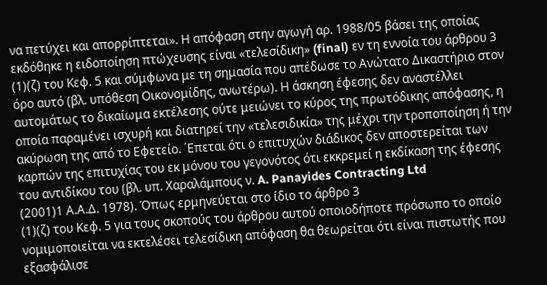να πετύχει και απορρίπτεται». Η απόφαση στην αγωγή αρ. 1988/05 βάσει της οποίας εκδόθηκε η ειδοποίηση πτώχευσης είναι «τελεσίδικη» (final) εν τη εννοία του άρθρου 3
(1)(ζ) του Κεφ. 5 και σύμφωνα με τη σημασία που απέδωσε το Ανώτατο Δικαστήριο στον όρο αυτό (βλ. υπόθεση Οικονομίδης, ανωτέρω). Η άσκηση έφεσης δεν αναστέλλει αυτομάτως το δικαίωμα εκτέλεσης ούτε μειώνει το κύρος της πρωτόδικης απόφασης, η οποία παραμένει ισχυρή και διατηρεί την «τελεσιδικία» της μέχρι την τροποποίηση ή την ακύρωση της από το Εφετείο. ΄Επεται ότι ο επιτυχών διάδικος δεν αποστερείται των καρπών της επιτυχίας του εκ μόνου του γεγονότος ότι εκκρεμεί η εκδίκαση της έφεσης του αντιδίκου του (βλ. υπ. Χαραλάμπους ν. A. Panayides Contracting Ltd
(2001)1 Α.Α.Δ. 1978). Όπως ερμηνεύεται στο ίδιο το άρθρο 3
(1)(ζ) του Κεφ. 5 για τους σκοπούς του άρθρου αυτού οποιοδήποτε πρόσωπο το οποίο νομιμοποιείται να εκτελέσει τελεσίδικη απόφαση θα θεωρείται ότι είναι πιστωτής που εξασφάλισε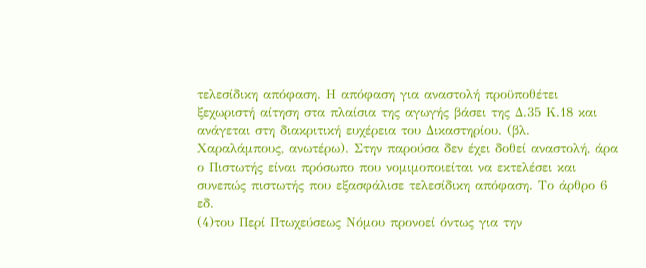τελεσίδικη απόφαση. Η απόφαση για αναστολή προϋποθέτει ξεχωριστή αίτηση στα πλαίσια της αγωγής βάσει της Δ.35 Κ.18 και ανάγεται στη διακριτική ευχέρεια του Δικαστηρίου. (βλ. Χαραλάμπους, ανωτέρω). Στην παρούσα δεν έχει δοθεί αναστολή, άρα ο Πιστωτής είναι πρόσωπο που νομιμοποιείται να εκτελέσει και συνεπώς πιστωτής που εξασφάλισε τελεσίδικη απόφαση. Το άρθρο 6 εδ.
(4)του Περί Πτωχεύσεως Νόμου προνοεί όντως για την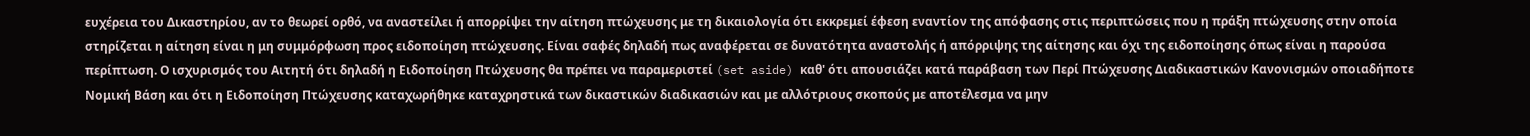ευχέρεια του Δικαστηρίου, αν το θεωρεί ορθό, να αναστείλει ή απορρίψει την αίτηση πτώχευσης με τη δικαιολογία ότι εκκρεμεί έφεση εναντίον της απόφασης στις περιπτώσεις που η πράξη πτώχευσης στην οποία στηρίζεται η αίτηση είναι η μη συμμόρφωση προς ειδοποίηση πτώχευσης. Είναι σαφές δηλαδή πως αναφέρεται σε δυνατότητα αναστολής ή απόρριψης της αίτησης και όχι της ειδοποίησης όπως είναι η παρούσα περίπτωση. Ο ισχυρισμός του Αιτητή ότι δηλαδή η Ειδοποίηση Πτώχευσης θα πρέπει να παραμεριστεί (set aside) καθ' ότι απουσιάζει κατά παράβαση των Περί Πτώχευσης Διαδικαστικών Κανονισμών οποιαδήποτε Νομική Βάση και ότι η Ειδοποίηση Πτώχευσης καταχωρήθηκε καταχρηστικά των δικαστικών διαδικασιών και με αλλότριους σκοπούς με αποτέλεσμα να μην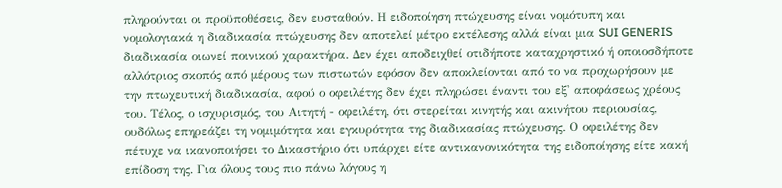πληρούνται οι προϋποθέσεις, δεν ευσταθούν. Η ειδοποίηση πτώχευσης είναι νομότυπη και νομολογιακά η διαδικασία πτώχευσης δεν αποτελεί μέτρο εκτέλεσης αλλά είναι μια SUI GENERIS διαδικασία οιωνεί ποινικού χαρακτήρα. Δεν έχει αποδειχθεί οτιδήποτε καταχρηστικό ή οποιοσδήποτε αλλότριος σκοπός από μέρους των πιστωτών εφόσον δεν αποκλείονται από το να προχωρήσουν με την πτωχευτική διαδικασία, αφού ο οφειλέτης δεν έχει πληρώσει έναντι του εξ' αποφάσεως χρέους του. Τέλος, ο ισχυρισμός, του Αιτητή - οφειλέτη, ότι στερείται κινητής και ακινήτου περιουσίας, ουδόλως επηρεάζει τη νομιμότητα και εγκυρότητα της διαδικασίας πτώχευσης. Ο οφειλέτης δεν πέτυχε να ικανοποιήσει το Δικαστήριο ότι υπάρχει είτε αντικανονικότητα της ειδοποίησης είτε κακή επίδοση της. Για όλους τους πιο πάνω λόγους η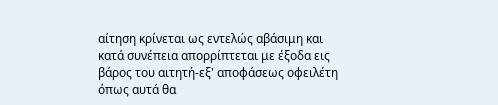αίτηση κρίνεται ως εντελώς αβάσιμη και κατά συνέπεια απορρίπτεται με έξοδα εις βάρος του αιτητή-εξ' αποφάσεως οφειλέτη όπως αυτά θα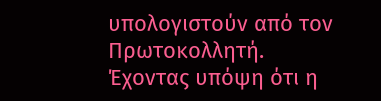υπολογιστούν από τον Πρωτοκολλητή. Έχοντας υπόψη ότι η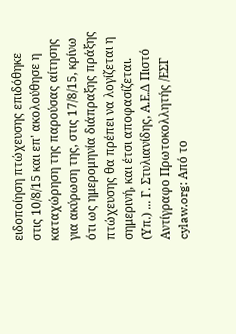ειδοποίηση πτώχευσης επιδόθηκε στις 10/8/15 και επ' ακολούθησε η καταχώρηση της παρούσας αίτησης για ακύρωση της, στις 17/8/15, κρίνω ότι ως ημερομηνία διάπραξης πράξης πτώχευσης θα πρέπει να λογίζεται η σημερινή, και έτσι αποφασίζεται. (Υπ.) ... Γ. Στυλιανίδης, Α.Ε.Δ Πιστό Αντίγραφο Πρωτοκολλητής /ΕΣΓ cylaw.org: Από το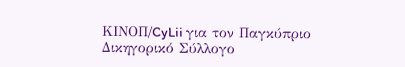ΚΙΝOΠ/CyLii για τον Παγκύπριο Δικηγορικό Σύλλογο